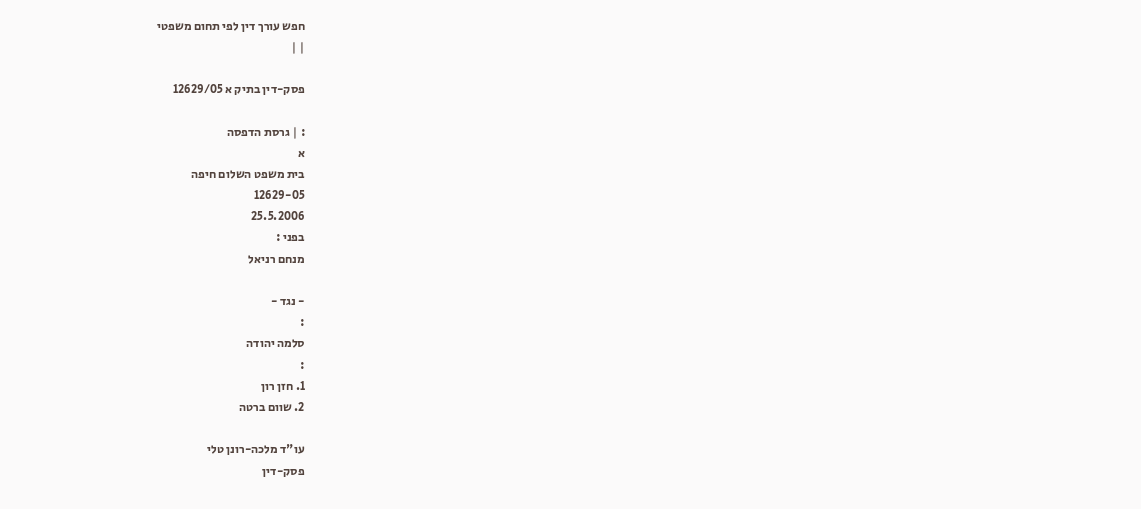חפש עורך דין לפי תחום משפטי
| |

פסק-דין בתיק א 12629/05

: | גרסת הדפסה
א
בית משפט השלום חיפה
12629-05
25.5.2006
בפני :
מנחם רניאל

- נגד -
:
סלמה יהודה
:
1. חזן רון
2. שוום ברטה

עו"ד מלכה-רונן טלי
פסק-דין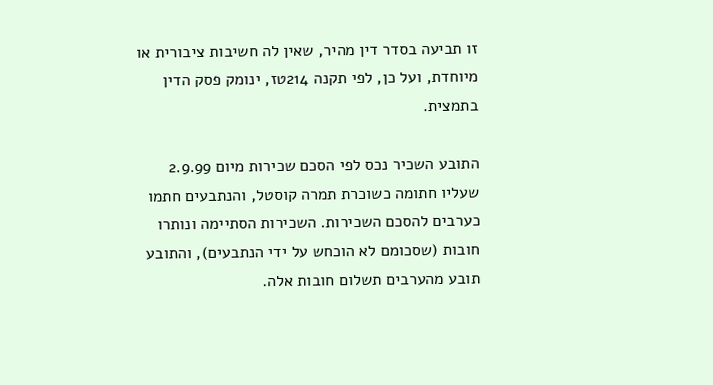זו תביעה בסדר דין מהיר, שאין לה חשיבות ציבורית או מיוחדת, ועל כן, לפי תקנה 214טז, ינומק פסק הדין בתמצית.

התובע השכיר נכס לפי הסכם שכירות מיום 2.9.99 שעליו חתומה כשוכרת תמרה קוסטל, והנתבעים חתמו כערבים להסכם השכירות. השכירות הסתיימה ונותרו חובות (שסכומם לא הוכחש על ידי הנתבעים), והתובע תובע מהערבים תשלום חובות אלה.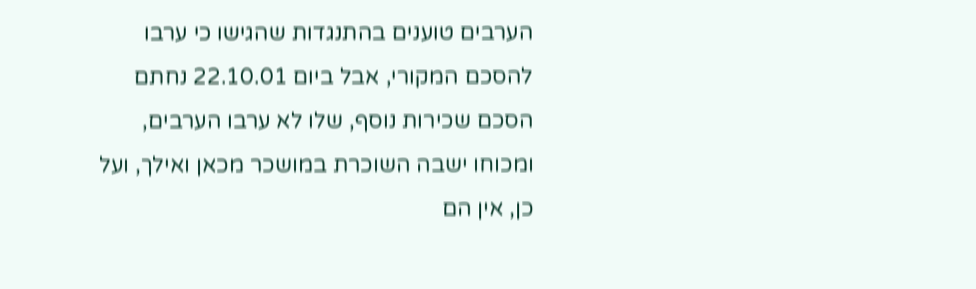הערבים טוענים בהתנגדות שהגישו כי ערבו להסכם המקורי, אבל ביום 22.10.01 נחתם הסכם שכירות נוסף, שלו לא ערבו הערבים, ומכוחו ישבה השוכרת במושכר מכאן ואילך, ועל כן, אין הם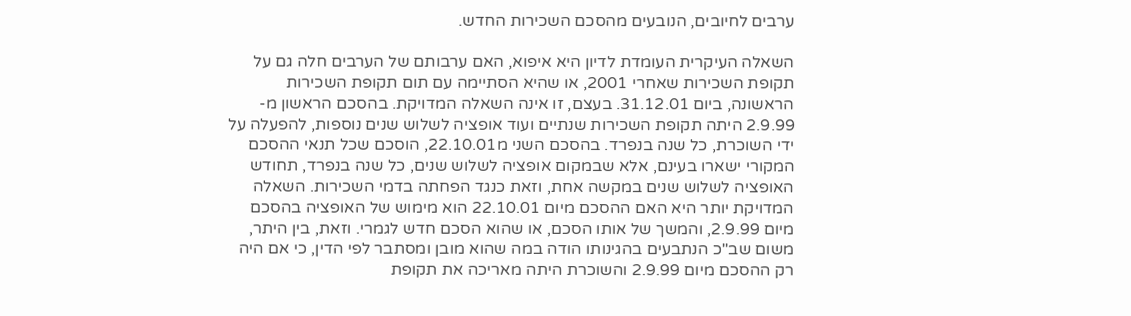ערבים לחיובים, הנובעים מהסכם השכירות החדש.

השאלה העיקרית העומדת לדיון היא איפוא, האם ערבותם של הערבים חלה גם על תקופת השכירות שאחרי 2001, או שהיא הסתיימה עם תום תקופת השכירות הראשונה, ביום 31.12.01. בעצם, זו אינה השאלה המדויקת. בהסכם הראשון מ- 2.9.99 היתה תקופת השכירות שנתיים ועוד אופציה לשלוש שנים נוספות, להפעלה על ידי השוכרת, כל שנה בנפרד. בהסכם השני מ22.10.01, הוסכם שכל תנאי ההסכם המקורי ישארו בעינם, אלא שבמקום אופציה לשלוש שנים, כל שנה בנפרד, תחודש האופציה לשלוש שנים במקשה אחת, וזאת כנגד הפחתה בדמי השכירות. השאלה המדויקת יותר היא האם ההסכם מיום 22.10.01 הוא מימוש של האופציה בהסכם מיום 2.9.99, והמשך של אותו הסכם, או שהוא הסכם חדש לגמרי. וזאת, בין היתר, משום שב"כ הנתבעים בהגינותו הודה במה שהוא מובן ומסתבר לפי הדין, כי אם היה רק ההסכם מיום 2.9.99 והשוכרת היתה מאריכה את תקופת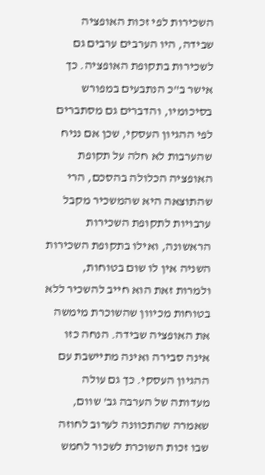השכירות לפי זכות האופציה שבידה, היו הערבים ערבים גם לשכירות בתקופת האופציה. כך אישר ב"כ הנתבעים במפורש בסיכומיו, והדברים גם מסתברים לפי ההגיון העסקי, שכן אם נניח שהערבות לא חלה על תקופת האופציה הכלולה בהסכם, הרי שהתוצאה היא שהמשכיר מקבל ערבויות לתקופת השכירות הראשונה, ואילו בתקופת השכירות השניה אין לו שום בטוחות, ולמרות זאת הוא חייב להשכיר ללא בטוחות מכיוון שהשוכרת מימשה את האופציה שבידה. הנחה כזו אינה סבירה ואינה מתיישבת עם ההגיון העסקי. כך גם עולה מעדותה של הערבה גב' שוום, שאמרה שהתכוונה לערוב לחוזה שבו זכות השוכרת לשכור לחמש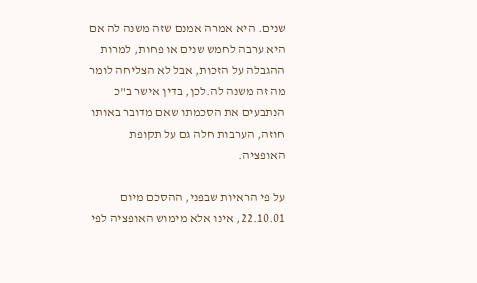שנים. היא אמרה אמנם שזה משנה לה אם היא ערבה לחמש שנים או פחות, למרות ההגבלה על הזכות, אבל לא הצליחה לומר מה זה משנה לה.לכן, בדין אישר ב"כ הנתבעים את הסכמתו שאם מדובר באותו חוזה, הערבות חלה גם על תקופת האופציה.

על פי הראיות שבפני, ההסכם מיום 22.10.01, אינו אלא מימוש האופציה לפי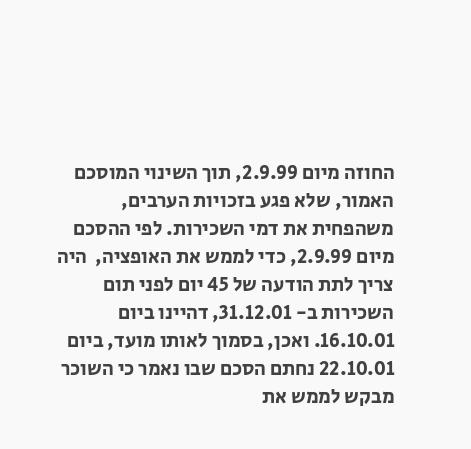החוזה מיום 2.9.99, תוך השינוי המוסכם האמור, שלא פגע בזכויות הערבים, משהפחית את דמי השכירות. לפי ההסכם מיום 2.9.99, כדי לממש את האופציה,  היה צריך לתת הודעה של 45 יום לפני תום השכירות ב- 31.12.01, דהיינו ביום 16.10.01. ואכן, בסמוך לאותו מועד, ביום 22.10.01 נחתם הסכם שבו נאמר כי השוכר מבקש לממש את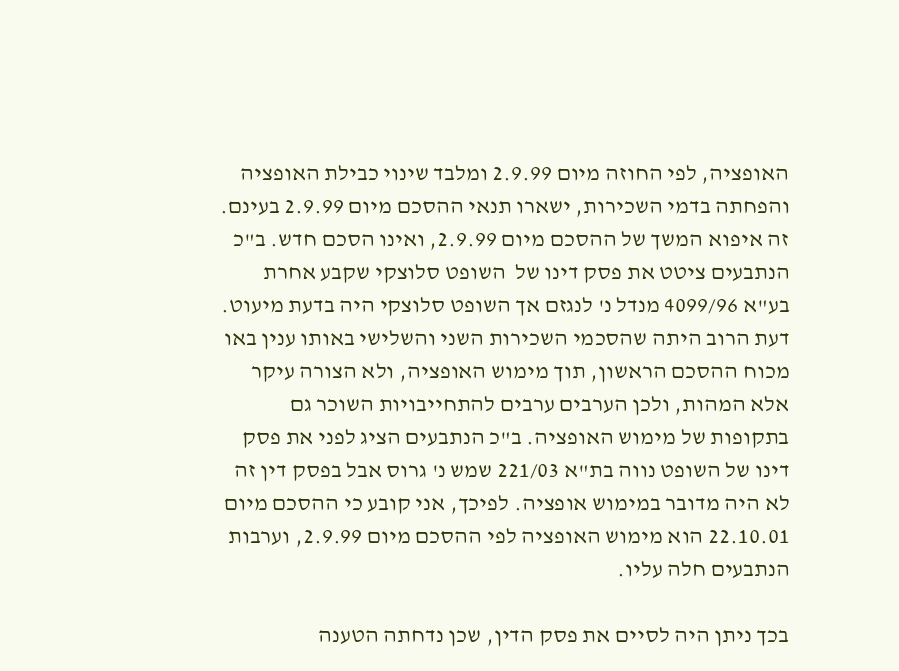האופציה, לפי החוזה מיום 2.9.99 ומלבד שינוי כבילת האופציה והפחתה בדמי השכירות, ישארו תנאי ההסכם מיום 2.9.99 בעינם. זה איפוא המשך של ההסכם מיום 2.9.99, ואינו הסכם חדש. ב"כ הנתבעים ציטט את פסק דינו של  השופט סלוצקי שקבע אחרת בע"א 4099/96 מנדל נ' לנגזם אך השופט סלוצקי היה בדעת מיעוט. דעת הרוב היתה שהסכמי השכירות השני והשלישי באותו ענין באו מכוח ההסכם הראשון, תוך מימוש האופציה, ולא הצורה עיקר אלא המהות, ולכן הערבים ערבים להתחייבויות השוכר גם בתקופות של מימוש האופציה. ב"כ הנתבעים הציג לפני את פסק דינו של השופט נווה בת"א 221/03 שמש נ' גרוס אבל בפסק דין זה לא היה מדובר במימוש אופציה. לפיכך, אני קובע כי ההסכם מיום 22.10.01 הוא מימוש האופציה לפי ההסכם מיום 2.9.99, וערבות הנתבעים חלה עליו.

בכך ניתן היה לסיים את פסק הדין, שכן נדחתה הטענה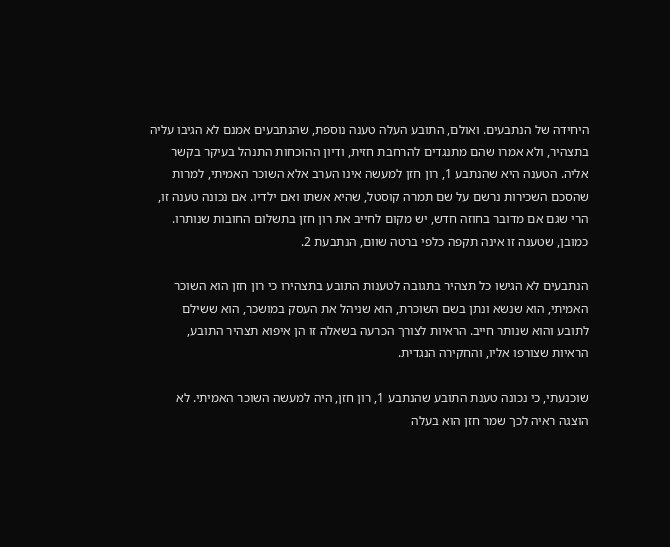היחידה של הנתבעים. ואולם, התובע העלה טענה נוספת, שהנתבעים אמנם לא הגיבו עליה בתצהיר, ולא אמרו שהם מתנגדים להרחבת חזית, ודיון ההוכחות התנהל בעיקר בקשר אליה. הטענה היא שהנתבע 1, רון חזן למעשה אינו הערב אלא השוכר האמיתי, למרות שהסכם השכירות נרשם על שם תמרה קוסטל, שהיא אשתו ואם ילדיו. אם נכונה טענה זו, הרי שגם אם מדובר בחוזה חדש, יש מקום לחייב את רון חזן בתשלום החובות שנותרו. כמובן, שטענה זו אינה תקפה כלפי ברטה שוום, הנתבעת 2.

הנתבעים לא הגישו כל תצהיר בתגובה לטענות התובע בתצהירו כי רון חזן הוא השוכר האמיתי, הוא שנשא ונתן בשם השוכרת, הוא שניהל את העסק במושכר, הוא ששילם לתובע והוא שנותר חייב. הראיות לצורך הכרעה בשאלה זו הן איפוא תצהיר התובע, הראיות שצורפו אליו, והחקירה הנגדית.

שוכנעתי, כי נכונה טענת התובע שהנתבע 1, רון חזן, היה למעשה השוכר האמיתי. לא הוצגה ראיה לכך שמר חזן הוא בעלה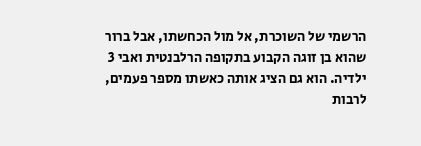הרשמי של השוכרת, אל מול הכחשתו, אבל ברור שהוא בן זוגה הקבוע בתקופה הרלבנטית ואבי 3 ילדיה. הוא גם הציג אותה כאשתו מספר פעמים, לרבות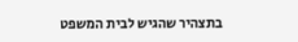בתצהיר שהגיש לבית המשפט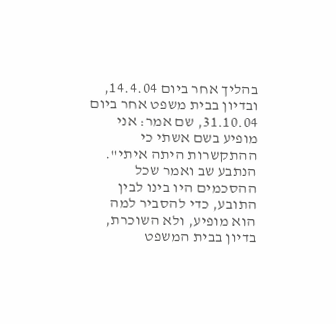בהליך אחר ביום 14.4.04, ובדיון בבית משפט אחר ביום 31.10.04, שם אמר: אני מופיע בשם אשתי כי ההתקשרות היתה איתי". הנתבע שב ואמר שכל ההסכמים היו בינו לבין התובע, כדי להסביר למה הוא מופיע, ולא השוכרת, בדיון בבית המשפט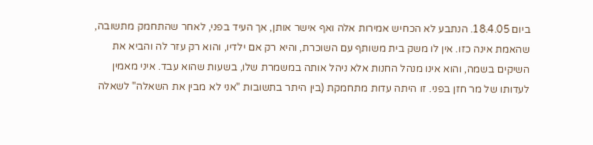ביום 18.4.05. הנתבע לא הכחיש אמירות אלה ואף אישר אותן, אך העיד בפני, לאחר שהתחמק מתשובה,  שהאמת אינה כזו. אין לו משק בית משותף עם השוכרת, והיא רק אם ילדיו, והוא רק עזר לה והביא את השיקים בשמה, והוא אינו מנהל החנות אלא ניהל אותה במשמרת שלו, בשעות שהוא עבד. איני מאמין לעדותו של מר חזן בפני. זו היתה עדות מתחמקת (בין היתר בתשובות "אני לא מבין את השאלה" לשאלה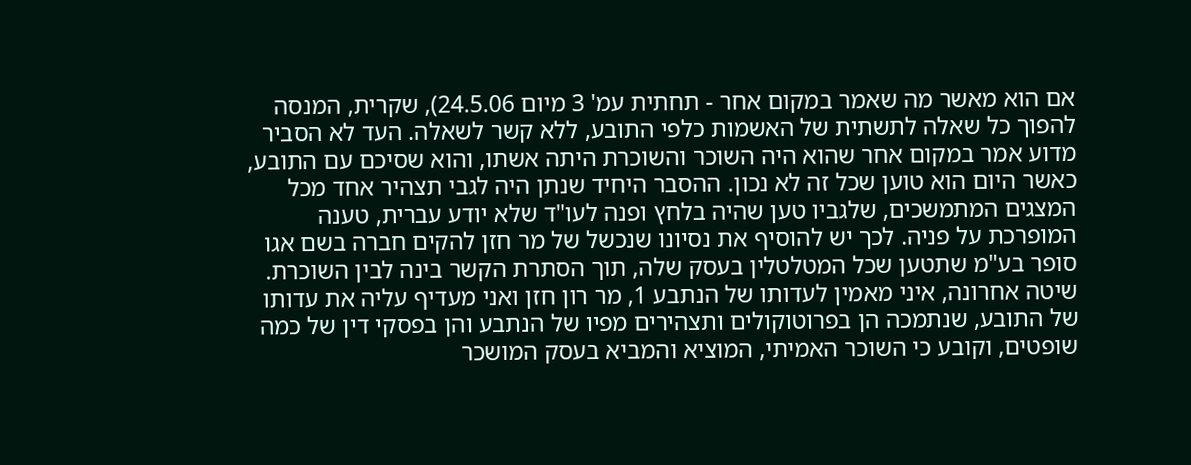אם הוא מאשר מה שאמר במקום אחר - תחתית עמ' 3 מיום 24.5.06), שקרית, המנסה להפוך כל שאלה לתשתית של האשמות כלפי התובע, ללא קשר לשאלה. העד לא הסביר מדוע אמר במקום אחר שהוא היה השוכר והשוכרת היתה אשתו, והוא שסיכם עם התובע, כאשר היום הוא טוען שכל זה לא נכון. ההסבר היחיד שנתן היה לגבי תצהיר אחד מכל המצגים המתמשכים, שלגביו טען שהיה בלחץ ופנה לעו"ד שלא יודע עברית, טענה המופרכת על פניה. לכך יש להוסיף את נסיונו שנכשל של מר חזן להקים חברה בשם אגו סופר בע"מ שתטען שכל המטלטלין בעסק שלה, תוך הסתרת הקשר בינה לבין השוכרת. שיטה אחרונה, איני מאמין לעדותו של הנתבע 1, מר רון חזן ואני מעדיף עליה את עדותו של התובע, שנתמכה הן בפרוטוקולים ותצהירים מפיו של הנתבע והן בפסקי דין של כמה שופטים, וקובע כי השוכר האמיתי, המוציא והמביא בעסק המושכר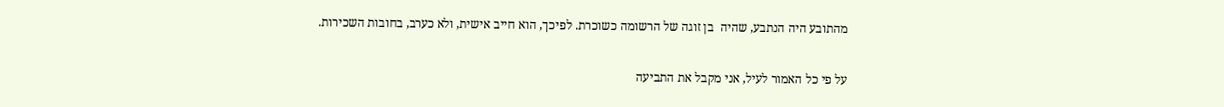מהתובע היה הנתבע, שהיה  בן זוגה של הרשומה כשוכרת. לפיכך, הוא חייב אישית, ולא כערב, בחובות השכירות.

על פי כל האמור לעיל, אני מקבל את התביעה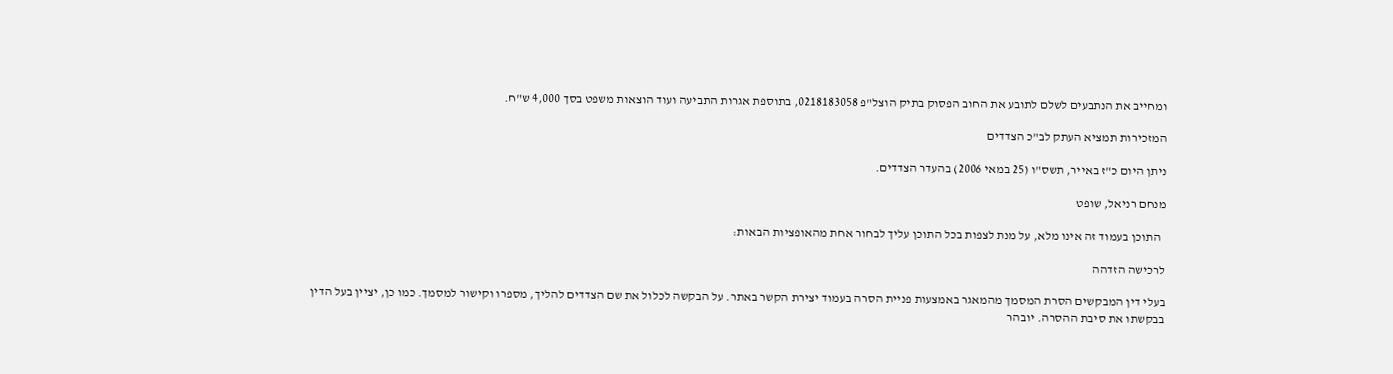ומחייב את הנתבעים לשלם לתובע את החוב הפסוק בתיק הוצל"פ 0218183058, בתוספת אגרות התביעה ועוד הוצאות משפט בסך 4,000 ש"ח.

המזכירות תמציא העתק לב"כ הצדדים

ניתן היום כ"ז באייר, תשס"ו (25 במאי 2006) בהעדר הצדדים.

מנחם רניאל, שופט

  התוכן בעמוד זה אינו מלא, על מנת לצפות בכל התוכן עליך לבחור אחת מהאופציות הבאות:

לרכישה הזדהה

בעלי דין המבקשים הסרת המסמך מהמאגר באמצעות פניית הסרה בעמוד יצירת הקשר באתר. על הבקשה לכלול את שם הצדדים להליך, מספרו וקישור למסמך. כמו כן, יציין בעל הדין בבקשתו את סיבת ההסרה. יובהר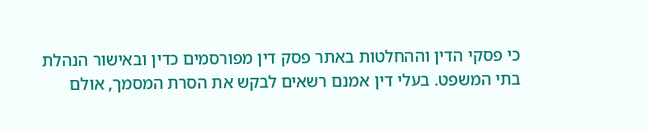כי פסקי הדין וההחלטות באתר פסק דין מפורסמים כדין ובאישור הנהלת בתי המשפט. בעלי דין אמנם רשאים לבקש את הסרת המסמך, אולם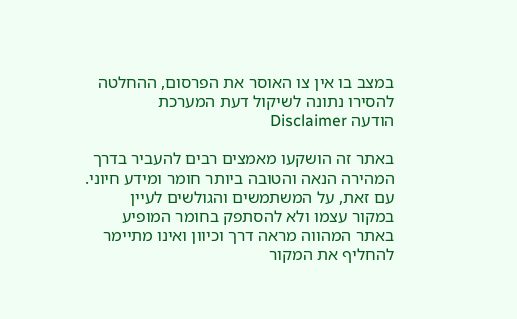במצב בו אין צו האוסר את הפרסום, ההחלטה להסירו נתונה לשיקול דעת המערכת
הודעה Disclaimer

באתר זה הושקעו מאמצים רבים להעביר בדרך המהירה הנאה והטובה ביותר חומר ומידע חיוני. עם זאת, על המשתמשים והגולשים לעיין במקור עצמו ולא להסתפק בחומר המופיע באתר המהווה מראה דרך וכיוון ואינו מתיימר להחליף את המקור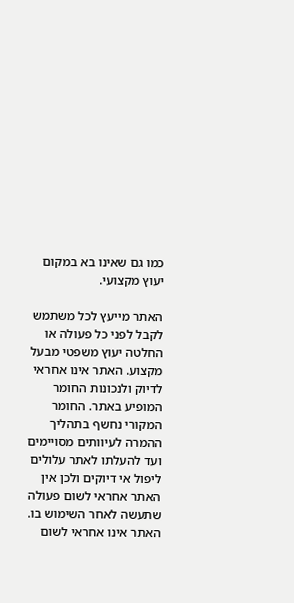כמו גם שאינו בא במקום יעוץ מקצועי.

האתר מייעץ לכל משתמש לקבל לפני כל פעולה או החלטה יעוץ משפטי מבעל מקצוע. האתר אינו אחראי לדיוק ולנכונות החומר המופיע באתר. החומר המקורי נחשף בתהליך ההמרה לעיוותים מסויימים ועד להעלתו לאתר עלולים ליפול אי דיוקים ולכן אין האתר אחראי לשום פעולה שתעשה לאחר השימוש בו. האתר אינו אחראי לשום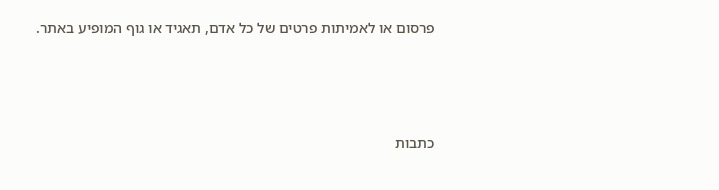פרסום או לאמיתות פרטים של כל אדם, תאגיד או גוף המופיע באתר.




כתבות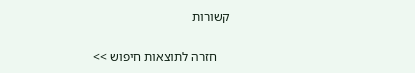קשורות

    חזרה לתוצאות חיפוש >>